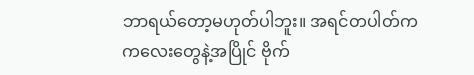ဘာရယ်တော့မဟုတ်ပါဘူး။ အရင်တပါတ်က ကလေးတွေနဲ့အပြိုင် ဗိုက်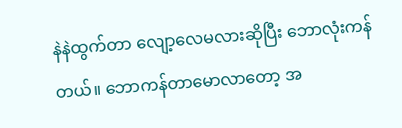နဲနဲထွက်တာ လျော့လေမလားဆိုပြီး ဘောလုံးကန်တယ်။ ဘောကန်တာမောလာတော့ အ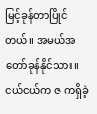မြင့်ခုန်တာပြိုင်တယ်။ အမယ်အတော်ခုန်နိုင်သား။ ငယ်ငယ်က ဇ ကရှိခဲ့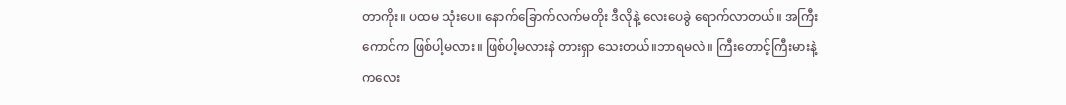တာကိုး။ ပထမ သုံးပေ။ နောက်ခြောက်လက်မတိုး ဒီလိုနဲ့ လေးပေခွဲ ရောက်လာတယ်။ အကြီးကောင်က ဖြစ်ပါ့မလား။ ဖြစ်ပါ့မလားနဲ တားရှာ သေးတယ်။ဘာရမလဲ။ ကြီးတောင့်ကြီးမားနဲ့ ကလေး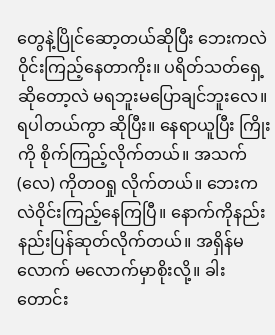တွေနဲ့ပြိုင်ဆော့တယ်ဆိုပြီး ဘေးကလဲ ဝိုင်းကြည့်နေတာကိုး။ ပရိတ်သတ်ရှေ့ဆိုတော့လဲ မရဘူးမပြောချင်ဘူးလေ။ ရပါတယ်ကွာ ဆိုပြီး။ နေရာယူပြီး ကြိုးကို စိုက်ကြည့်လိုက်တယ်။ အသက်(လေ) ကိုတဝရှု လိုက်တယ်။ ဘေးကလဲဝိုင်းကြည့်နေကြပြီ။ နောက်ကိုနည်းနည်းပြန်ဆုတ်လိုက်တယ်။ အရှိန်မလောက် မလောက်မှာစိုးလို့။ ခါးတောင်း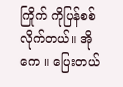ကြိုက် ကိုပြန်စစ်လိုက်တယ်။ အိုကေ ။ ပြေးတယ်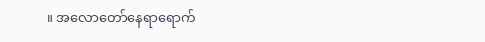။ အလောတော်နေရာရောက်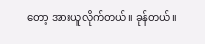တော့ အားယူလိုက်တယ်။ ခုန်တယ်။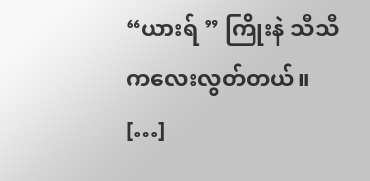“ယားရ် ” ကြိုးနဲ သီသီကလေးလွတ်တယ်။ […]